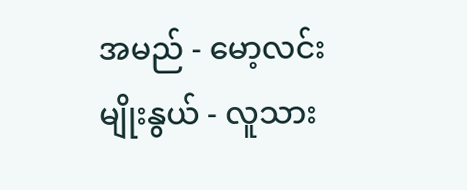အမည် - မော့လင်း
မျိုးနွယ် - လူသား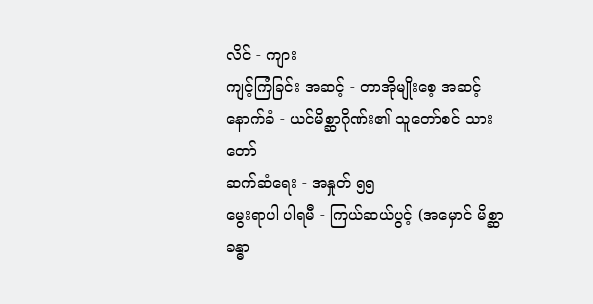လိင် - ကျား
ကျင့်ကြံခြင်း အဆင့် - တာအိုမျိုးစေ့ အဆင့်
နောက်ခံ - ယင်မိစ္ဆာဂိုဏ်း၏ သူတော်စင် သားတော်
ဆက်ဆံရေး - အနှုတ် ၅၅
မွေးရာပါ ပါရမီ - ကြယ်ဆယ်ပွင့် (အမှောင် မိစ္ဆာ ခန္ဓာ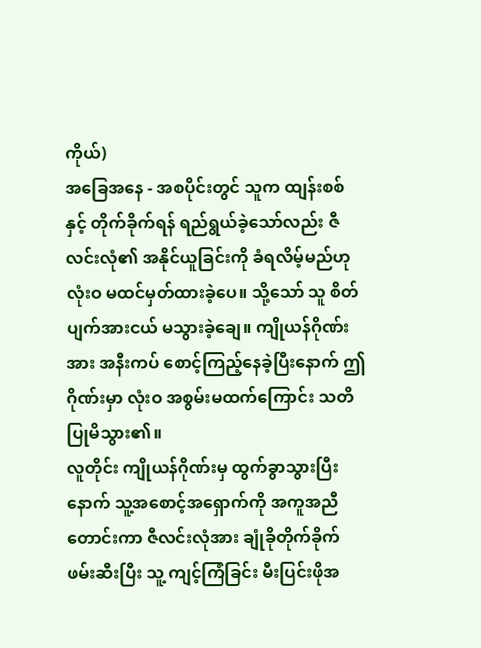ကိုယ်)
အခြေအနေ - အစပိုင်းတွင် သူက ထျန်းစစ်နှင့် တိုက်ခိုက်ရန် ရည်ရွယ်ခဲ့သော်လည်း ဇီလင်းလုံ၏ အနိုင်ယူခြင်းကို ခံရလိမ့်မည်ဟု လုံးဝ မထင်မှတ်ထားခဲ့ပေ။ သို့သော် သူ စိတ်ပျက်အားငယ် မသွားခဲ့ချေ။ ကျိုယန်ဂိုဏ်းအား အနီးကပ် စောင့်ကြည့်နေခဲ့ပြီးနောက် ဤဂိုဏ်းမှာ လုံးဝ အစွမ်းမထက်ကြောင်း သတိပြုမိသွား၏။
လူတိုင်း ကျိုယန်ဂိုဏ်းမှ ထွက်ခွာသွားပြီးနောက် သူ့အစောင့်အရှောက်ကို အကူအညီတောင်းကာ ဇီလင်းလုံအား ချုံခိုတိုက်ခိုက် ဖမ်းဆီးပြီး သူ့ ကျင့်ကြံခြင်း မီးပြင်းဖိုအ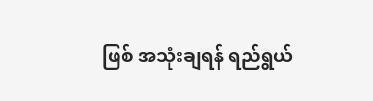ဖြစ် အသုံးချရန် ရည်ရွယ်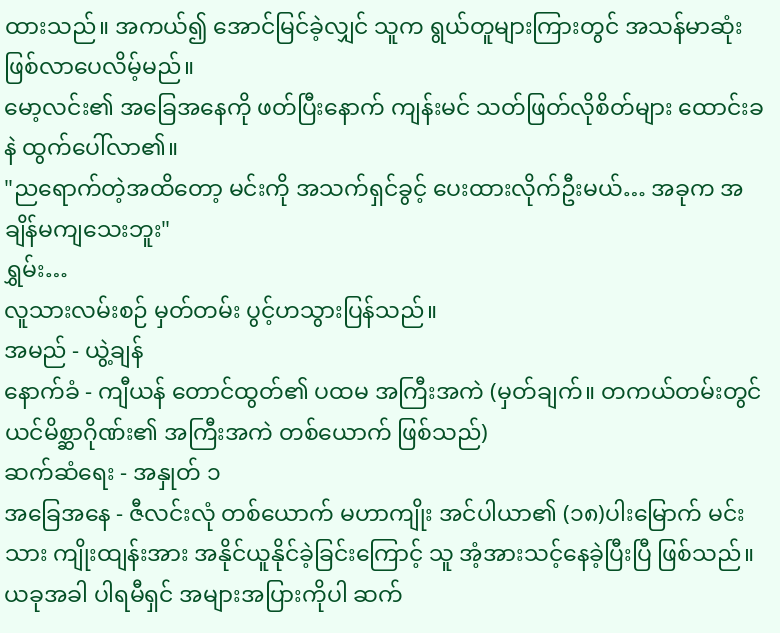ထားသည်။ အကယ်၍ အောင်မြင်ခဲ့လျှင် သူက ရွယ်တူများကြားတွင် အသန်မာဆုံး ဖြစ်လာပေလိမ့်မည်။
မော့လင်း၏ အခြေအနေကို ဖတ်ပြီးနောက် ကျန်းမင် သတ်ဖြတ်လိုစိတ်များ ထောင်းခနဲ ထွက်ပေါ်လာ၏။
"ညရောက်တဲ့အထိတော့ မင်းကို အသက်ရှင်ခွင့် ပေးထားလိုက်ဦးမယ်… အခုက အချိန်မကျသေးဘူး"
ရွှမ်း…
လူသားလမ်းစဉ် မှတ်တမ်း ပွင့်ဟသွားပြန်သည်။
အမည် - ယွဲ့ချန်
နောက်ခံ - ကျီယန် တောင်ထွတ်၏ ပထမ အကြီးအကဲ (မှတ်ချက်။ တကယ်တမ်းတွင် ယင်မိစ္ဆာဂိုဏ်း၏ အကြီးအကဲ တစ်ယောက် ဖြစ်သည်)
ဆက်ဆံရေး - အနှုတ် ၁
အခြေအနေ - ဇီလင်းလုံ တစ်ယောက် မဟာကျိုး အင်ပါယာ၏ (၁၈)ပါးမြောက် မင်းသား ကျိုးထျန်းအား အနိုင်ယူနိုင်ခဲ့ခြင်းကြောင့် သူ အံ့အားသင့်နေခဲ့ပြီးပြီ ဖြစ်သည်။ ယခုအခါ ပါရမီရှင် အများအပြားကိုပါ ဆက်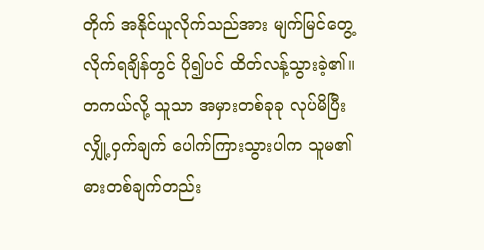တိုက် အနိုင်ယူလိုက်သည်အား မျက်မြင်တွေ့လိုက်ရချိန်တွင် ပို၍ပင် ထိတ်လန့်သွားခဲ့၏။ တကယ်လို့ သူသာ အမှားတစ်ခုခု လုပ်မိပြီး လျှို့ဝှက်ချက် ပေါက်ကြားသွားပါက သူမ၏ ဓားတစ်ချက်တည်း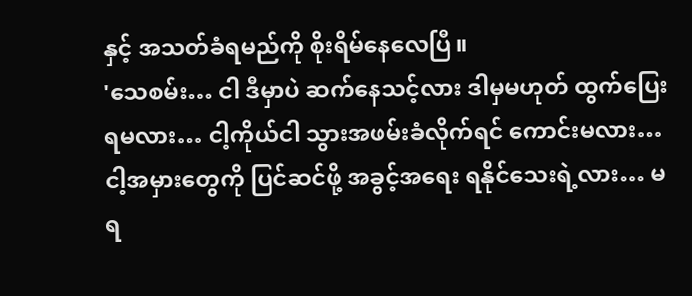နှင့် အသတ်ခံရမည်ကို စိုးရိမ်နေလေပြီ။
'သေစမ်း… ငါ ဒီမှာပဲ ဆက်နေသင့်လား ဒါမှမဟုတ် ထွက်ပြေးရမလား… ငါ့ကိုယ်ငါ သွားအဖမ်းခံလိုက်ရင် ကောင်းမလား… ငါ့အမှားတွေကို ပြင်ဆင်ဖို့ အခွင့်အရေး ရနိုင်သေးရဲ့လား… မရ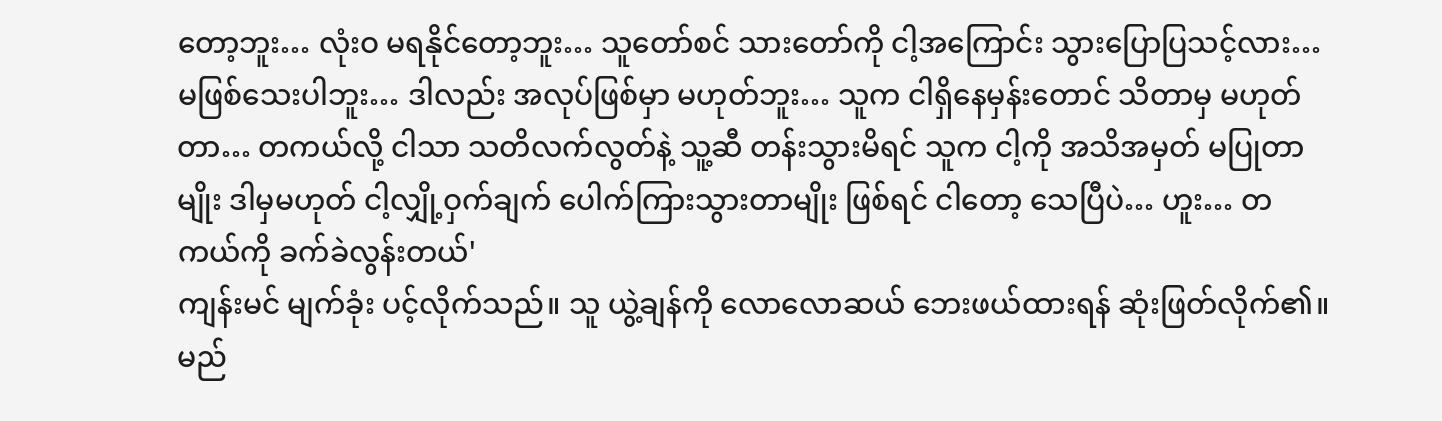တော့ဘူး… လုံးဝ မရနိုင်တော့ဘူး… သူတော်စင် သားတော်ကို ငါ့အကြောင်း သွားပြောပြသင့်လား… မဖြစ်သေးပါဘူး… ဒါလည်း အလုပ်ဖြစ်မှာ မဟုတ်ဘူး… သူက ငါရှိနေမှန်းတောင် သိတာမှ မဟုတ်တာ… တကယ်လို့ ငါသာ သတိလက်လွတ်နဲ့ သူ့ဆီ တန်းသွားမိရင် သူက ငါ့ကို အသိအမှတ် မပြုတာမျိုး ဒါမှမဟုတ် ငါ့လျှို့ဝှက်ချက် ပေါက်ကြားသွားတာမျိုး ဖြစ်ရင် ငါတော့ သေပြီပဲ… ဟူး… တကယ်ကို ခက်ခဲလွန်းတယ်'
ကျန်းမင် မျက်ခုံး ပင့်လိုက်သည်။ သူ ယွဲ့ချန်ကို လောလောဆယ် ဘေးဖယ်ထားရန် ဆုံးဖြတ်လိုက်၏။ မည်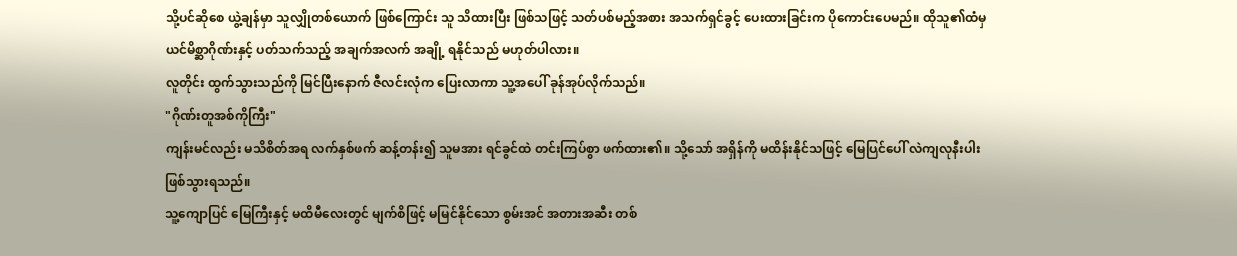သို့ပင်ဆိုစေ ယွဲ့ချန်မှာ သူလျှိုတစ်ယောက် ဖြစ်ကြောင်း သူ သိထားပြီး ဖြစ်သဖြင့် သတ်ပစ်မည့်အစား အသက်ရှင်ခွင့် ပေးထားခြင်းက ပိုကောင်းပေမည်။ ထိုသူ၏ထံမှ ယင်မိစ္ဆာဂိုဏ်းနှင့် ပတ်သက်သည့် အချက်အလက် အချို့ ရနိုင်သည် မဟုတ်ပါလား။
လူတိုင်း ထွက်သွားသည်ကို မြင်ပြီးနောက် ဇီလင်းလုံက ပြေးလာကာ သူ့အပေါ် ခုန်အုပ်လိုက်သည်။
"ဂိုဏ်းတူအစ်ကိုကြီး"
ကျန်းမင်လည်း မသိစိတ်အရ လက်နှစ်ဖက် ဆန့်တန်း၍ သူမအား ရင်ခွင်ထဲ တင်းကြပ်စွာ ဖက်ထား၏။ သို့သော် အရှိန်ကို မထိန်းနိုင်သဖြင့် မြေပြင်ပေါ် လဲကျလုနီးပါး ဖြစ်သွားရသည်။
သူ့ကျောပြင် မြေကြီးနှင့် မထိမီလေးတွင် မျက်စိဖြင့် မမြင်နိုင်သော စွမ်းအင် အတားအဆီး တစ်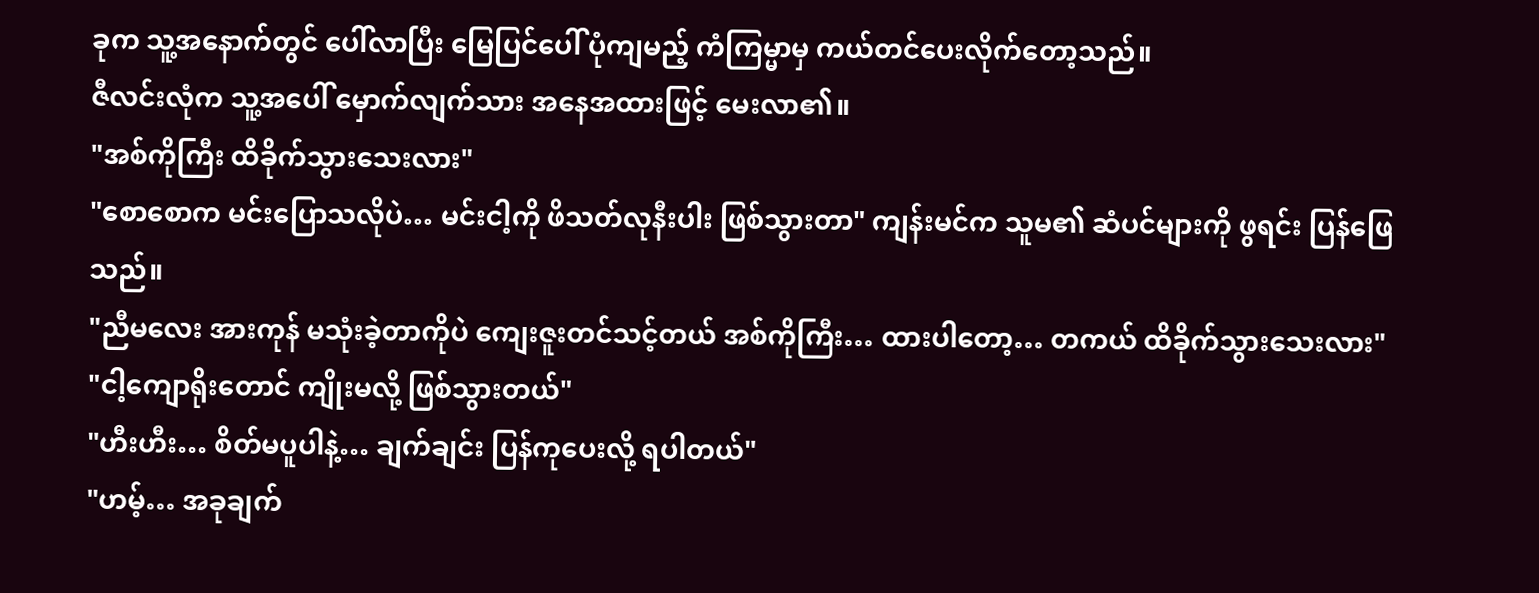ခုက သူ့အနောက်တွင် ပေါ်လာပြီး မြေပြင်ပေါ် ပုံကျမည့် ကံကြမ္မာမှ ကယ်တင်ပေးလိုက်တော့သည်။
ဇီလင်းလုံက သူ့အပေါ် မှောက်လျက်သား အနေအထားဖြင့် မေးလာ၏။
"အစ်ကိုကြီး ထိခိုက်သွားသေးလား"
"စောစောက မင်းပြောသလိုပဲ… မင်းငါ့ကို ဖိသတ်လုနီးပါး ဖြစ်သွားတာ" ကျန်းမင်က သူမ၏ ဆံပင်များကို ဖွရင်း ပြန်ဖြေသည်။
"ညီမလေး အားကုန် မသုံးခဲ့တာကိုပဲ ကျေးဇူးတင်သင့်တယ် အစ်ကိုကြီး… ထားပါတော့… တကယ် ထိခိုက်သွားသေးလား"
"ငါ့ကျောရိုးတောင် ကျိုးမလို့ ဖြစ်သွားတယ်"
"ဟီးဟီး… စိတ်မပူပါနဲ့… ချက်ချင်း ပြန်ကုပေးလို့ ရပါတယ်"
"ဟမ့်… အခုချက်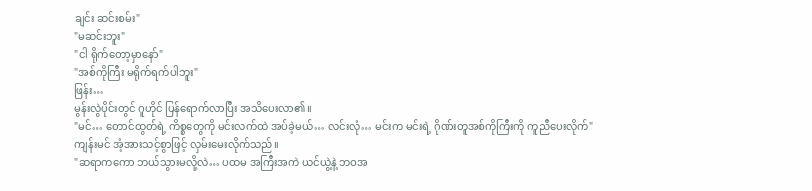ချင်း ဆင်းစမ်း"
"မဆင်းဘူး"
"ငါ ရိုက်တော့မှာနော်"
"အစ်ကိုကြီး မရိုက်ရက်ပါဘူး"
ဖြန်း…
မွန်းလွဲပိုင်းတွင် ဂူဟိုင် ပြန်ရောက်လာပြီး အသိပေးလာ၏။
"မင်… တောင်ထွတ်ရဲ့ ကိစ္စတွေကို မင်းလက်ထဲ အပ်ခဲ့မယ်… လင်းလုံ… မင်းက မင်းရဲ့ ဂိုဏ်းတူအစ်ကိုကြီးကို ကူညီပေးလိုက်"
ကျန်းမင် အံ့အားသင့်စွာဖြင့် လှမ်းမေးလိုက်သည်။
"ဆရာကကော ဘယ်သွားမလို့လဲ… ပထမ အကြီးအကဲ ယင်ယွဲ့နဲ့ ဘဝအ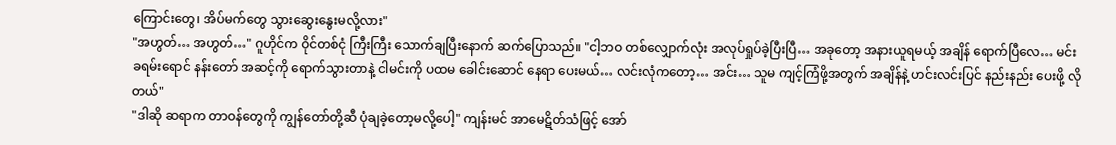ကြောင်းတွေ၊ အိပ်မက်တွေ သွားဆွေးနွေးမလို့လား"
"အဟွတ်… အဟွတ်…" ဂူဟိုင်က ဝိုင်တစ်ငုံ ကြီးကြီး သောက်ချပြီးနောက် ဆက်ပြောသည်။ "ငါ့ဘဝ တစ်လျှောက်လုံး အလုပ်ရှုပ်ခဲ့ပြီးပြီ… အခုတော့ အနားယူရမယ့် အချိန် ရောက်ပြီလေ… မင်း ခရမ်းရောင် နန်းတော် အဆင့်ကို ရောက်သွားတာနဲ့ ငါမင်းကို ပထမ ခေါင်းဆောင် နေရာ ပေးမယ်… လင်းလုံကတော့… အင်း… သူမ ကျင့်ကြံဖို့အတွက် အချိန်နဲ့ ဟင်းလင်းပြင် နည်းနည်း ပေးဖို့ လိုတယ်"
"ဒါဆို ဆရာက တာဝန်တွေကို ကျွန်တော်တို့ဆီ ပုံချခဲ့တော့မလို့ပေါ့" ကျန်းမင် အာမေဋိတ်သံဖြင့် အော်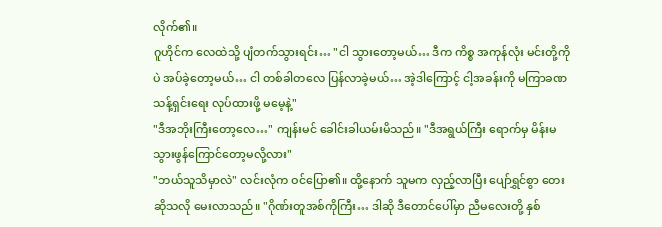လိုက်၏။
ဂူဟိုင်က လေထဲသို့ ပျံတက်သွားရင်း… "ငါ သွားတော့မယ်… ဒီက ကိစ္စ အကုန်လုံး မင်းတို့ကိုပဲ အပ်ခဲ့တော့မယ်… ငါ တစ်ခါတလေ ပြန်လာခဲ့မယ်… အဲ့ဒါကြောင့် ငါ့အခန်းကို မကြာခဏ သန့်ရှင်းရေး လုပ်ထားဖို့ မမေ့နဲ့"
"ဒီအဘိုးကြီးတော့လေ…" ကျန်းမင် ခေါင်းခါယမ်းမိသည်။ "ဒီအရွယ်ကြီး ရောက်မှ မိန်းမ သွားဖွန်ကြောင်တော့မလို့လား"
"ဘယ်သူသိမှာလဲ" လင်းလုံက ဝင်ပြော၏။ ထို့နောက် သူမက လှည့်လာပြီး ပျော်ရွှင်စွာ တေးဆိုသလို မေးလာသည်။ "ဂိုဏ်းတူအစ်ကိုကြီး… ဒါဆို ဒီတောင်ပေါ်မှာ ညီမလေးတို့ နှစ်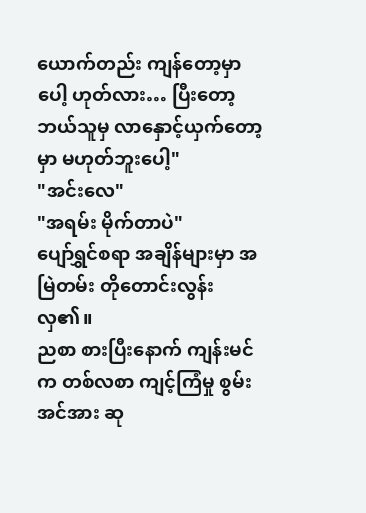ယောက်တည်း ကျန်တော့မှာပေါ့ ဟုတ်လား… ပြီးတော့ ဘယ်သူမှ လာနှောင့်ယှက်တော့မှာ မဟုတ်ဘူးပေါ့"
"အင်းလေ"
"အရမ်း မိုက်တာပဲ"
ပျော်ရွှင်စရာ အချိန်များမှာ အမြဲတမ်း တိုတောင်းလွန်းလှ၏။
ညစာ စားပြီးနောက် ကျန်းမင်က တစ်လစာ ကျင့်ကြံမှု စွမ်းအင်အား ဆု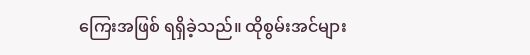ကြေးအဖြစ် ရရှိခဲ့သည်။ ထိုစွမ်းအင်များ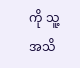ကို သူ့ အသိ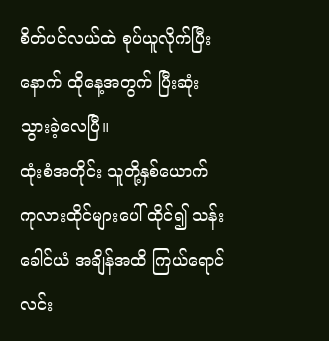စိတ်ပင်လယ်ထဲ စုပ်ယူလိုက်ပြီးနောက် ထိုနေ့အတွက် ပြီးဆုံးသွားခဲ့လေပြီ။
ထုံးစံအတိုင်း သူတို့နှစ်ယောက် ကုလားထိုင်များပေါ် ထိုင်၍ သန်းခေါင်ယံ အချိန်အထိ ကြယ်ရောင်လင်း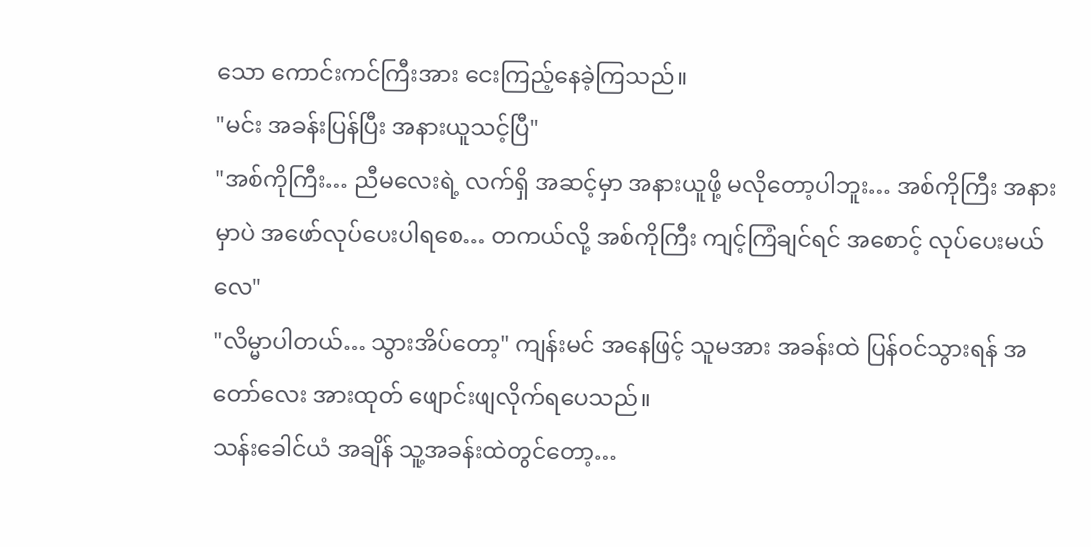သော ကောင်းကင်ကြီးအား ငေးကြည့်နေခဲ့ကြသည်။
"မင်း အခန်းပြန်ပြီး အနားယူသင့်ပြီ"
"အစ်ကိုကြီး… ညီမလေးရဲ့ လက်ရှိ အဆင့်မှာ အနားယူဖို့ မလိုတော့ပါဘူး… အစ်ကိုကြီး အနားမှာပဲ အဖော်လုပ်ပေးပါရစေ… တကယ်လို့ အစ်ကိုကြီး ကျင့်ကြံချင်ရင် အစောင့် လုပ်ပေးမယ်လေ"
"လိမ္မာပါတယ်… သွားအိပ်တော့" ကျန်းမင် အနေဖြင့် သူမအား အခန်းထဲ ပြန်ဝင်သွားရန် အတော်လေး အားထုတ် ဖျောင်းဖျလိုက်ရပေသည်။
သန်းခေါင်ယံ အချိန် သူ့အခန်းထဲတွင်တော့…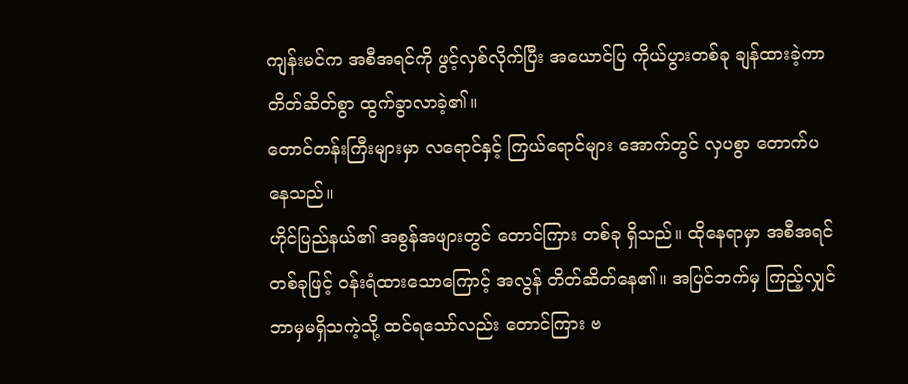ကျန်းမင်က အစီအရင်ကို ဖွင့်လှစ်လိုက်ပြီး အယောင်ပြ ကိုယ်ပွားတစ်ခု ချန်ထားခဲ့ကာ တိတ်ဆိတ်စွာ ထွက်ခွာလာခဲ့၏။
တောင်တန်းကြီးများမှာ လရောင်နှင့် ကြယ်ရောင်များ အောက်တွင် လှပစွာ တောက်ပနေသည်။
ဟိုင်ပြည်နယ်၏ အစွန်အဖျားတွင် တောင်ကြား တစ်ခု ရှိသည်။ ထိုနေရာမှာ အစီအရင် တစ်ခုဖြင့် ဝန်းရံထားသောကြောင့် အလွန် တိတ်ဆိတ်နေ၏။ အပြင်ဘက်မှ ကြည့်လျှင် ဘာမှမရှိသကဲ့သို့ ထင်ရသော်လည်း တောင်ကြား ဗ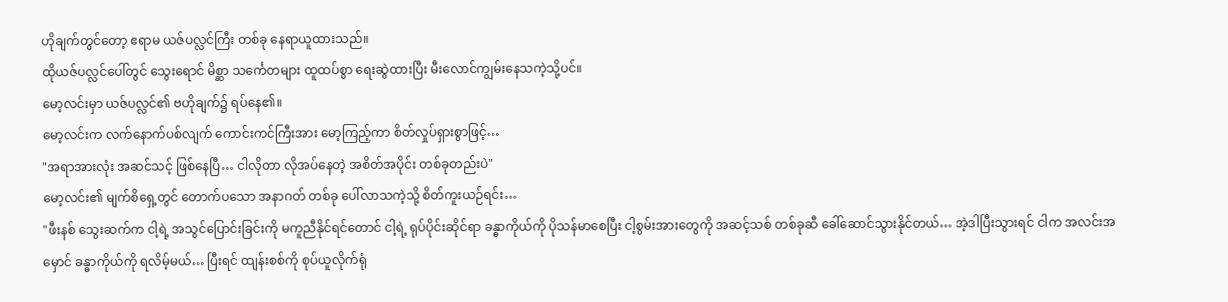ဟိုချက်တွင်တော့ ဧရာမ ယဇ်ပလ္လင်ကြီး တစ်ခု နေရာယူထားသည်။
ထိုယဇ်ပလ္လင်ပေါ်တွင် သွေးရောင် မိစ္ဆာ သင်္ကေတများ ထူထပ်စွာ ရေးဆွဲထားပြီး မီးလောင်ကျွမ်းနေသကဲ့သို့ပင်။
မော့လင်းမှာ ယဇ်ပလ္လင်၏ ဗဟိုချက်၌ ရပ်နေ၏။
မော့လင်းက လက်နောက်ပစ်လျက် ကောင်းကင်ကြီးအား မော့ကြည့်ကာ စိတ်လှုပ်ရှားစွာဖြင့်…
"အရာအားလုံး အဆင်သင့် ဖြစ်နေပြီ… ငါလိုတာ လိုအပ်နေတဲ့ အစိတ်အပိုင်း တစ်ခုတည်းပဲ"
မော့လင်း၏ မျက်စိရှေ့တွင် တောက်ပသော အနာဂတ် တစ်ခု ပေါ်လာသကဲ့သို့ စိတ်ကူးယဉ်ရင်း…
"ဖီးနစ် သွေးဆက်က ငါ့ရဲ့ အသွင်ပြောင်းခြင်းကို မကူညီနိုင်ရင်တောင် ငါ့ရဲ့ ရုပ်ပိုင်းဆိုင်ရာ ခန္ဓာကိုယ်ကို ပိုသန်မာစေပြီး ငါ့စွမ်းအားတွေကို အဆင့်သစ် တစ်ခုဆီ ခေါ်ဆောင်သွားနိုင်တယ်… အဲ့ဒါပြီးသွားရင် ငါက အလင်းအမှောင် ခန္ဓာကိုယ်ကို ရလိမ့်မယ်… ပြီးရင် ထျန်းစစ်ကို စုပ်ယူလိုက်ရုံ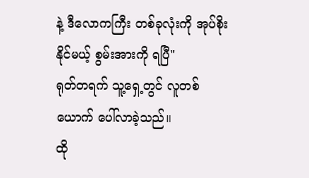နဲ့ ဒီလောကကြီး တစ်ခုလုံးကို အုပ်စိုးနိုင်မယ့် စွမ်းအားကို ရပြီ"
ရုတ်တရက် သူ့ရှေ့တွင် လူတစ်ယောက် ပေါ်လာခဲ့သည်။
ထို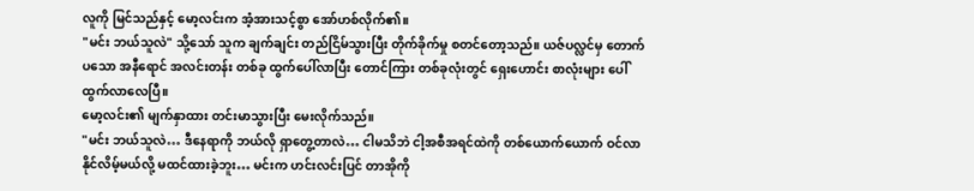လူကို မြင်သည်နှင့် မော့လင်းက အံ့အားသင့်စွာ အော်ဟစ်လိုက်၏။
"မင်း ဘယ်သူလဲ" သို့သော် သူက ချက်ချင်း တည်ငြိမ်သွားပြီး တိုက်ခိုက်မှု စတင်တော့သည်။ ယဇ်ပလ္လင်မှ တောက်ပသော အနီရောင် အလင်းတန်း တစ်ခု ထွက်ပေါ်လာပြီး တောင်ကြား တစ်ခုလုံးတွင် ရှေးဟောင်း စာလုံးများ ပေါ်ထွက်လာလေပြီ။
မော့လင်း၏ မျက်နှာထား တင်းမာသွားပြီး မေးလိုက်သည်။
"မင်း ဘယ်သူလဲ… ဒီနေရာကို ဘယ်လို ရှာတွေ့တာလဲ… ငါမသိဘဲ ငါ့အစီအရင်ထဲကို တစ်ယောက်ယောက် ဝင်လာနိုင်လိမ့်မယ်လို့ မထင်ထားခဲ့ဘူး… မင်းက ဟင်းလင်းပြင် တာအိုကို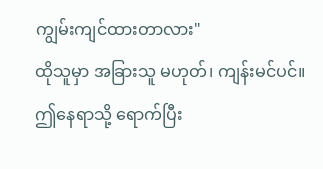ကျွမ်းကျင်ထားတာလား"
ထိုသူမှာ အခြားသူ မဟုတ်၊ ကျန်းမင်ပင်။
ဤနေရာသို့ ရောက်ပြီး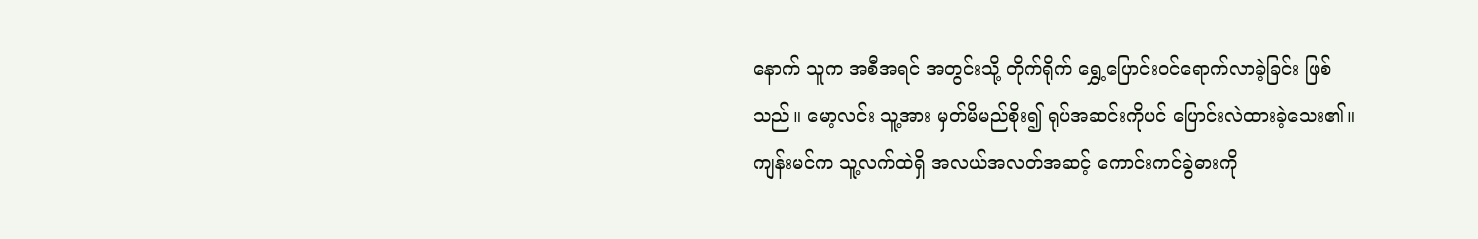နောက် သူက အစီအရင် အတွင်းသို့ တိုက်ရိုက် ရွှေ့ပြောင်းဝင်ရောက်လာခဲ့ခြင်း ဖြစ်သည်။ မော့လင်း သူ့အား မှတ်မိမည်စိုး၍ ရုပ်အဆင်းကိုပင် ပြောင်းလဲထားခဲ့သေး၏။
ကျန်းမင်က သူ့လက်ထဲရှိ အလယ်အလတ်အဆင့် ကောင်းကင်ခွဲဓားကို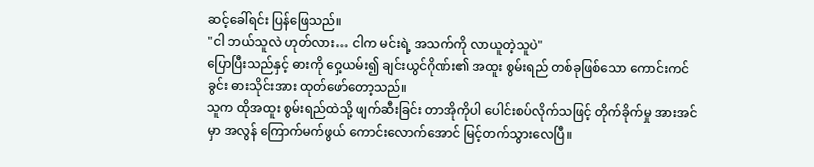ဆင့်ခေါ်ရင်း ပြန်ဖြေသည်။
"ငါ ဘယ်သူလဲ ဟုတ်လား… ငါက မင်းရဲ့ အသက်ကို လာယူတဲ့သူပဲ"
ပြောပြီးသည်နှင့် ဓားကို ဝှေ့ယမ်း၍ ချင်းယွင်ဂိုဏ်း၏ အထူး စွမ်းရည် တစ်ခုဖြစ်သော ကောင်းကင်ခွင်း ဓားသိုင်းအား ထုတ်ဖော်တော့သည်။
သူက ထိုအထူး စွမ်းရည်ထဲသို့ ဖျက်ဆီးခြင်း တာအိုကိုပါ ပေါင်းစပ်လိုက်သဖြင့် တိုက်ခိုက်မှု အားအင်မှာ အလွန် ကြောက်မက်ဖွယ် ကောင်းလောက်အောင် မြင့်တက်သွားလေပြီ။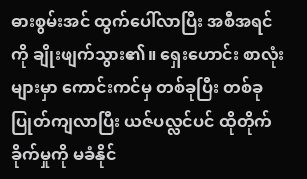ဓားစွမ်းအင် ထွက်ပေါ်လာပြီး အစီအရင်ကို ချိုးဖျက်သွား၏။ ရှေးဟောင်း စာလုံးများမှာ ကောင်းကင်မှ တစ်ခုပြီး တစ်ခု ပြုတ်ကျလာပြီး ယဇ်ပလ္လင်ပင် ထိုတိုက်ခိုက်မှုကို မခံနိုင်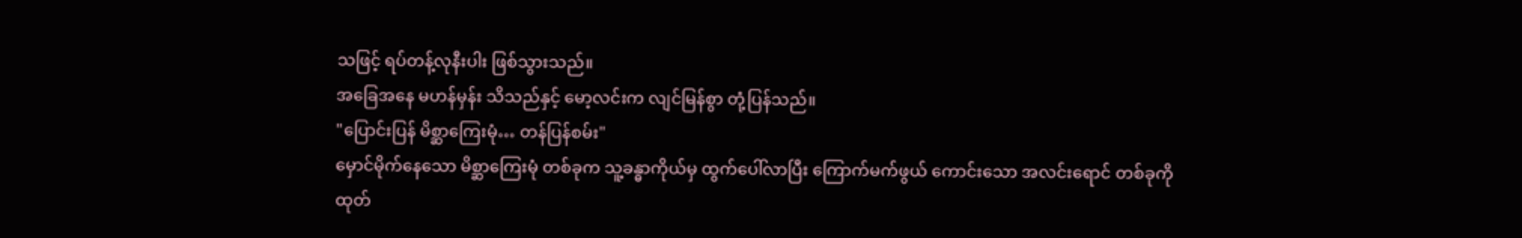သဖြင့် ရပ်တန့်လုနီးပါး ဖြစ်သွားသည်။
အခြေအနေ မဟန်မှန်း သိသည်နှင့် မော့လင်းက လျင်မြန်စွာ တုံ့ပြန်သည်။
"ပြောင်းပြန် မိစ္ဆာကြေးမုံ… တန်ပြန်စမ်း"
မှောင်မိုက်နေသော မိစ္ဆာကြေးမုံ တစ်ခုက သူ့ခန္ဓာကိုယ်မှ ထွက်ပေါ်လာပြီး ကြောက်မက်ဖွယ် ကောင်းသော အလင်းရောင် တစ်ခုကို ထုတ်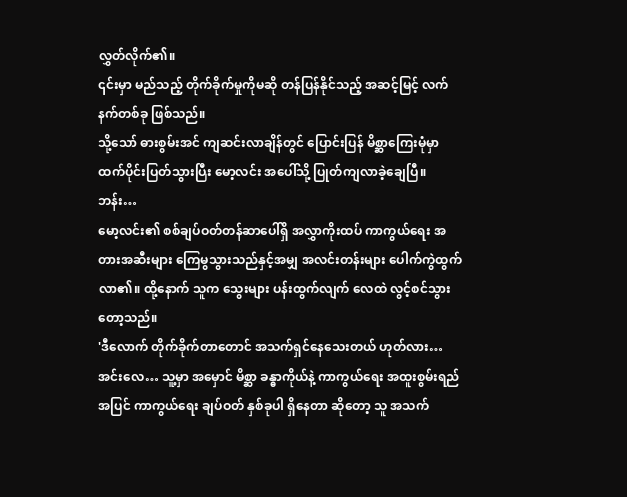လွှတ်လိုက်၏။
၎င်းမှာ မည်သည့် တိုက်ခိုက်မှုကိုမဆို တန်ပြန်နိုင်သည့် အဆင့်မြင့် လက်နက်တစ်ခု ဖြစ်သည်။
သို့သော် ဓားစွမ်းအင် ကျဆင်းလာချိန်တွင် ပြောင်းပြန် မိစ္ဆာကြေးမုံမှာ ထက်ပိုင်းပြတ်သွားပြီး မော့လင်း အပေါ်သို့ ပြုတ်ကျလာခဲ့ချေပြီ။
ဘန်း…
မော့လင်း၏ စစ်ချပ်ဝတ်တန်ဆာပေါ်ရှိ အလွှာကိုးထပ် ကာကွယ်ရေး အတားအဆီးများ ကြေမွသွားသည်နှင့်အမျှ အလင်းတန်းများ ပေါက်ကွဲထွက်လာ၏။ ထို့နောက် သူက သွေးများ ပန်းထွက်လျက် လေထဲ လွင့်စင်သွားတော့သည်။
'ဒီလောက် တိုက်ခိုက်တာတောင် အသက်ရှင်နေသေးတယ် ဟုတ်လား… အင်းလေ… သူ့မှာ အမှောင် မိစ္ဆာ ခန္ဓာကိုယ်နဲ့ ကာကွယ်ရေး အထူးစွမ်းရည် အပြင် ကာကွယ်ရေး ချပ်ဝတ် နှစ်ခုပါ ရှိနေတာ ဆိုတော့ သူ အသက်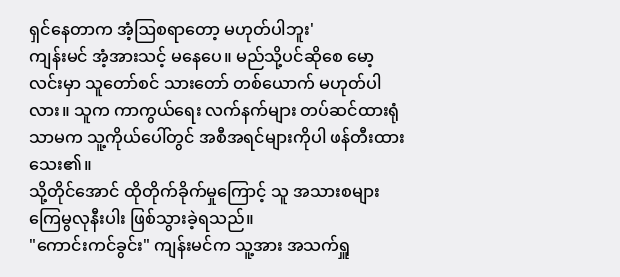ရှင်နေတာက အံ့ဩစရာတော့ မဟုတ်ပါဘူး'
ကျန်းမင် အံ့အားသင့် မနေပေ။ မည်သို့ပင်ဆိုစေ မော့လင်းမှာ သူတော်စင် သားတော် တစ်ယောက် မဟုတ်ပါလား။ သူက ကာကွယ်ရေး လက်နက်များ တပ်ဆင်ထားရုံသာမက သူ့ကိုယ်ပေါ်တွင် အစီအရင်များကိုပါ ဖန်တီးထားသေး၏။
သို့တိုင်အောင် ထိုတိုက်ခိုက်မှုကြောင့် သူ အသားစများ ကြေမွလုနီးပါး ဖြစ်သွားခဲ့ရသည်။
"ကောင်းကင်ခွင်း" ကျန်းမင်က သူ့အား အသက်ရှူ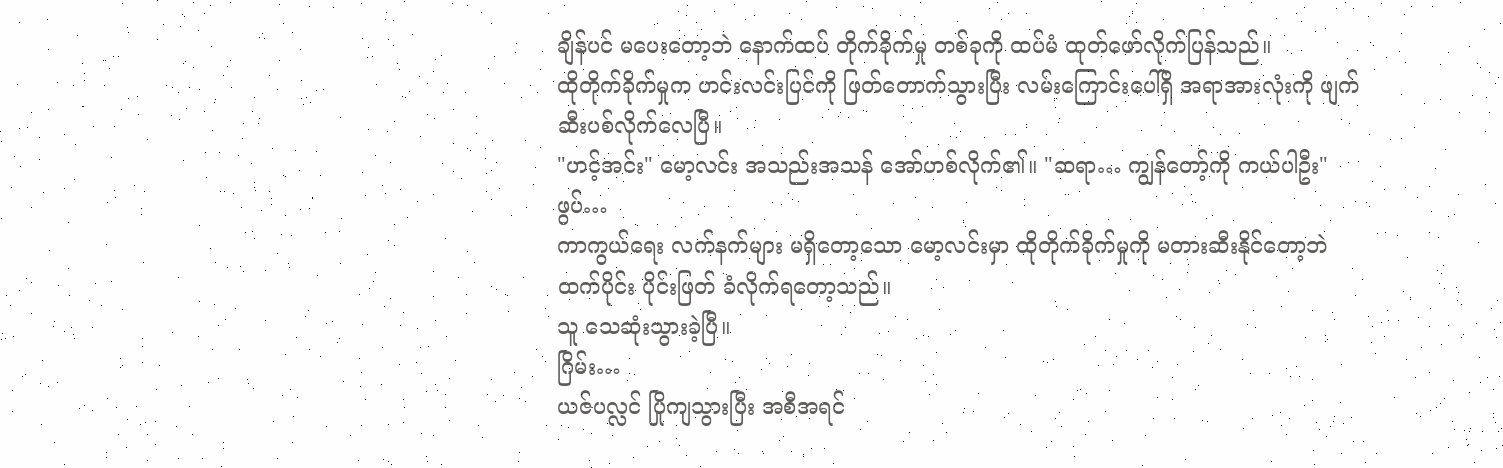ချိန်ပင် မပေးတော့ဘဲ နောက်ထပ် တိုက်ခိုက်မှု တစ်ခုကို ထပ်မံ ထုတ်ဖော်လိုက်ပြန်သည်။
ထိုတိုက်ခိုက်မှုက ဟင်းလင်းပြင်ကို ဖြတ်တောက်သွားပြီး လမ်းကြောင်းပေါ်ရှိ အရာအားလုံးကို ဖျက်ဆီးပစ်လိုက်လေပြီ။
"ဟင့်အင်း" မော့လင်း အသည်းအသန် အော်ဟစ်လိုက်၏။ "ဆရာ… ကျွန်တော့်ကို ကယ်ပါဦး"
ဖွပ်…
ကာကွယ်ရေး လက်နက်များ မရှိတော့သော မော့လင်းမှာ ထိုတိုက်ခိုက်မှုကို မတားဆီးနိုင်တော့ဘဲ ထက်ပိုင်း ပိုင်းဖြတ် ခံလိုက်ရတော့သည်။
သူ သေဆုံးသွားခဲ့ပြီ။
ဂြိမ်း…
ယဇ်ပလ္လင် ပြိုကျသွားပြီး အစီအရင်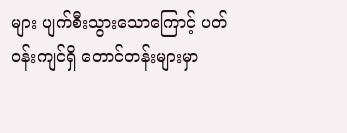များ ပျက်စီးသွားသောကြောင့် ပတ်ဝန်းကျင်ရှိ တောင်တန်းများမှာ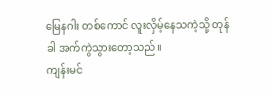မြေနဂါး တစ်ကောင် လူးလှိမ့်နေသကဲ့သို့ တုန်ခါ အက်ကွဲသွားတော့သည်။
ကျန်းမင်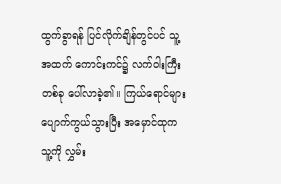ထွက်ခွာရန် ပြင်လိုက်ချိန်တွင်ပင် သူ့အထက် ကောင်းကင်၌ လက်ဝါးကြီး တစ်ခု ပေါ်လာခဲ့၏။ ကြယ်ရောင်များ ပျောက်ကွယ်သွားပြီး အမှောင်ထုက သူ့ကို လွှမ်း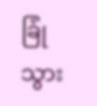ခြုံသွား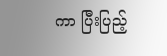ကာ ပြီးပြည့်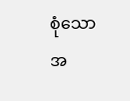စုံသော အ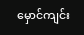မှောင်ကျင်း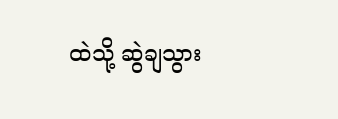ထဲသို့ ဆွဲချသွား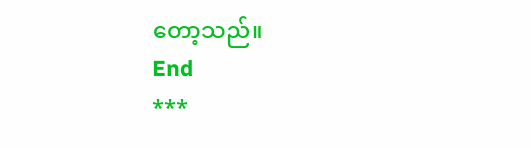တော့သည်။
End
***